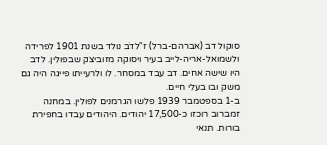סוקול דב (אברהם-ברל) ז"לדֹב נולד בשנת 1901 לפרידה ולשמואל-אריה-לייב בעיר ויסוקה מזוביצק שבפולין. לדב היו שישה אחים. דב עבד במסחר. לו ולרעייתו פייגה היה גם משק ובו בעלי חיים.
ב-1 בספטמבר 1939 פלשו הגרמנים לפולין. במחנה זמברוב רוכזו כ-17,500 יהודים. היהודים עבדו בחפירת בורות. תנאי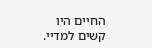החיים היו קשים למדיי.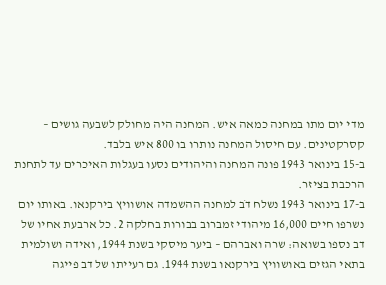מדי יום מתו במחנה כמאה איש. המחנה היה מחולק לשבעה גושים – קסרקטינים. עם חיסול המחנה נותרו בו 800 איש בלבד.
ב-15 בינואר 1943 פונה המחנה והיהודים נסעו בעגלות האיכרים עד לתחנת הרכבת בציזר.
ב-17 בינואר 1943 נשלח דֹב למחנה ההשמדה אושוויץ בירקנאו. באותו יום נשרפו חיים 16,000 מיהודי זמברוב בבורות בחלקה 2. כל ארבעת אחיו של דב נספו בשואה: שרה ואברהם – ביער מיסקי בשנת 1944, ואידה ושולמית בתאי הגזים באושוויץ בירקנאו בשנת 1944. גם רעייתו של דב פייגה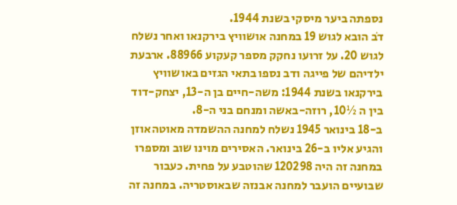נספתה ביער מיסקי בשנת 1944.
דֹב הובא לגוש 19 במחנה אושוויץ בירקנאו ואחר נשלח לגוש 20. על זרועו נחקק מספר קעקוע 88966. ארבעת ילדיהם של פייגה ודב נספו בתאי הגזים באושוויץ בירקנאו בשנת 1944: משה-חיים בן ה-13, יצחק-דוד בין ה ½10, רוזה-באשה ומנחם בני ה-8.
ב-18 בינואר 1945 נשלח למחנה ההשמדה מאוטהאוזן והגיע אליו ב-26 בינואר. האסירים מוינו שוב ומספרו במחנה זה היה 120298 שהוטבע על פחית. כעבור שבועיים הועבר למחנה אבנזה שבאוסטריה. במחנה זה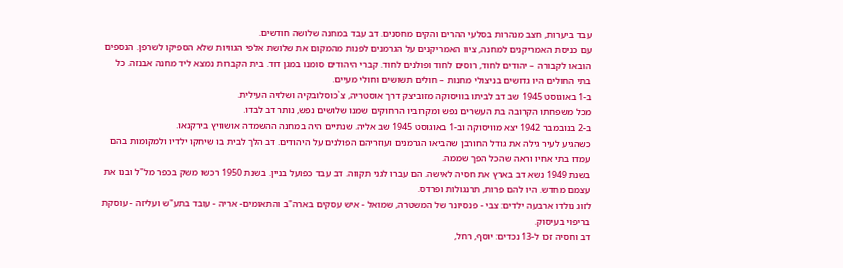עבד ביערות, חצב מנהרות בסלעי ההרים והקים מחסנים. דב עבד במחנה שלושה חודשים.
עם כניסת האמריקנים למחנה, ציוו האמריקנים על הגרמנים לפנות מהמקום את שלושת אלפי הגוויות שלא הספיקו לשרפן. הנספים הובאו לקבורה – יהודים לחוד, רוסים לחוד ופולנים לחוד. קברי היהודים סומנו במגן דוד. בית הקברות נמצא ליד מחנה אבנזה. כל בתי החולים היו גדושים בניצולי מחנות – חולים תשושים וחולי מעיים.
ב-1 באוגוסט 1945 שב דב לביתו בוויסוקה מזוביצק דרך אוסטריה, צ`כוסלובקיה ושלזיה העילית.
מכל משפחתו הקרובה בת העשרים נפש ומקרוביו הרחוקים שמנו שלושים נפש, נותר דב לבדו.
ב-2 בנובמבר 1942 יצא מוויסוקה וב-1 באוגוסט 1945 שב אליה. שנתיים היה במחנה ההשמדה אושוויץ בירקנאו.
כשהגיע לעיר גילה את גודל החורבן שהביאו הגרמנים ועוזריהם הפולנים על היהודים. דב הלך לבית בו שיחקו ילדיו ולמקומות בהם עמדו בתי אחיו וראה שהכל הפך שממה.
בשנת 1949 נשא דב בארץ את חסיה לאישה. הם עברו לגני תקווה. דב עבד כפועל בניין. בשנת 1950 רכשו משק בכפר מל"ל ובנו את עצמם מחדש. היו להם פרות, תרנגולות ופרדס.
לזוג נולדו ארבעה ילדים: צבי - פנסיונר של המשטרה, שמואל - איש עסקים בארה"ב והתאומים- אריה - עובד בתע"ש ועליזה - עוסקת בריפוי בעיסוק.
דב וחסיה זכו ל-13 נכדים: יוסף, רחל,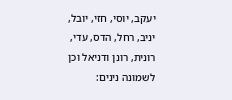יעקב, יוסי, חזי, יובל, יניב, רחל, הדס, עדי, רונית, רונן ודניאל וכן לשמונה נינים: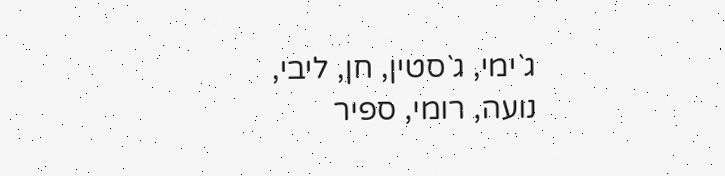ג`ימי, ג`סטין, חן, ליבי, נועה, רומי, ספיר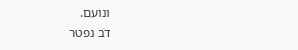ונועם.
דֹב נפטר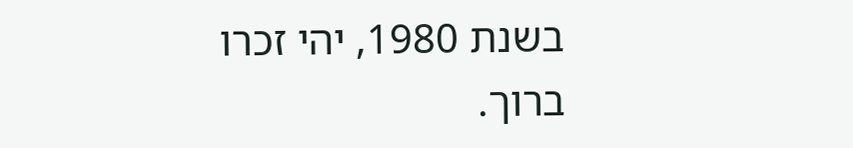בשנת 1980, יהי זכרו ברוך.